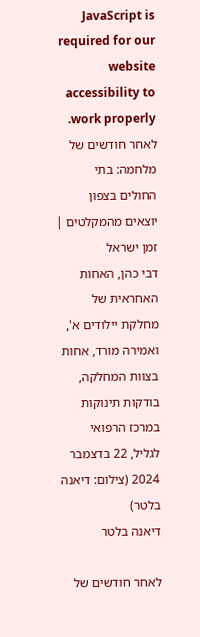JavaScript is required for our website accessibility to work properly. לאחר חודשים של מלחמה: בתי החולים בצפון יוצאים מהמקלטים | זמן ישראל
דבי כהן, האחות האחראית של מחלקת יילודים א', ואמירה מורד, אחות בצוות המחלקה, בודקות תינוקות במרכז הרפואי לגליל, 22 בדצמבר 2024 (צילום: דיאנה בלטר)
דיאנה בלטר

לאחר חודשים של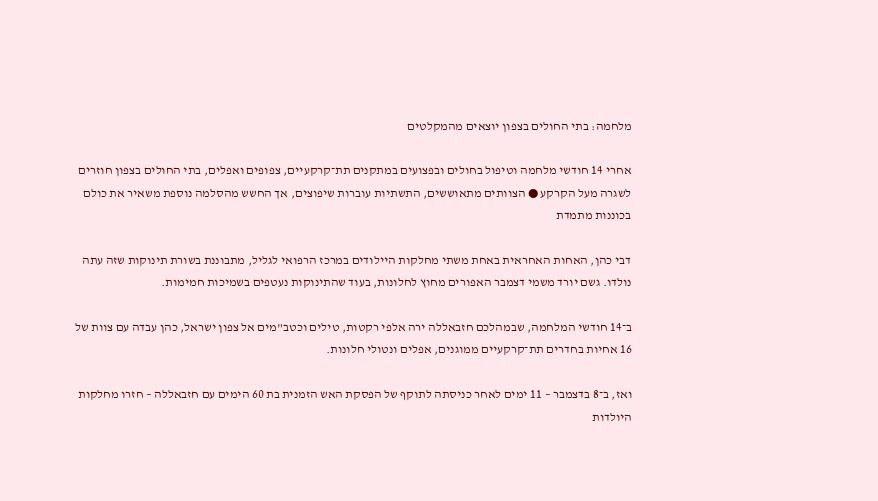מלחמה: בתי החולים בצפון יוצאים מהמקלטים

אחרי 14 חודשי מלחמה וטיפול בחולים ובפצועים במתקנים תת־קרקעיים, צפופים ואפלים, בתי החולים בצפון חוזרים לשגרה מעל הקרקע ● הצוותים מתאוששים, התשתיות עוברות שיפוצים, אך החשש מהסלמה נוספת משאיר את כולם בכוננות מתמדת

דבי כהן, האחות האחראית באחת משתי מחלקות היילודים במרכז הרפואי לגליל, מתבוננת בשורת תינוקות שזה עתה נולדו. גשם יורד משמי דצמבר האפורים מחוץ לחלונות, בעוד שהתינוקות נעטפים בשמיכות חמימות.

ב־14 חודשי המלחמה, שבמהלכם חזבאללה ירה אלפי רקטות, טילים וכטב"מים אל צפון ישראל, כהן עבדה עם צוות של 16 אחיות בחדרים תת־קרקעיים ממוגנים, אפלים ונטולי חלונות.

ואז, ב־8 בדצמבר – 11 ימים לאחר כניסתה לתוקף של הפסקת האש הזמנית בת 60 הימים עם חזבאללה – חזרו מחלקות היולדות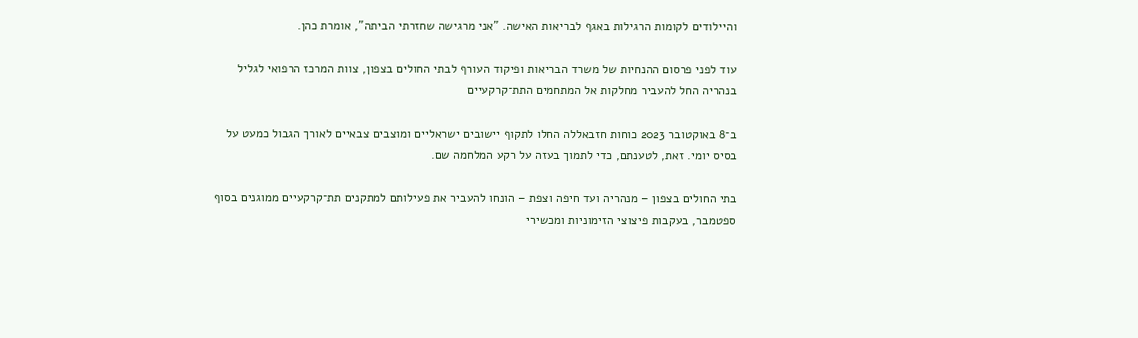והיילודים לקומות הרגילות באגף לבריאות האישה. "אני מרגישה שחזרתי הביתה", אומרת כהן.

עוד לפני פרסום ההנחיות של משרד הבריאות ופיקוד העורף לבתי החולים בצפון, צוות המרכז הרפואי לגליל בנהריה החל להעביר מחלקות אל המתחמים התת־קרקעיים

ב־8 באוקטובר 2023 כוחות חזבאללה החלו לתקוף יישובים ישראליים ומוצבים צבאיים לאורך הגבול כמעט על בסיס יומי. זאת, לטענתם, כדי לתמוך בעזה על רקע המלחמה שם.

בתי החולים בצפון – מנהריה ועד חיפה וצפת – הונחו להעביר את פעילותם למתקנים תת־קרקעיים ממוגנים בסוף ספטמבר, בעקבות פיצוצי הזימוניות ומכשירי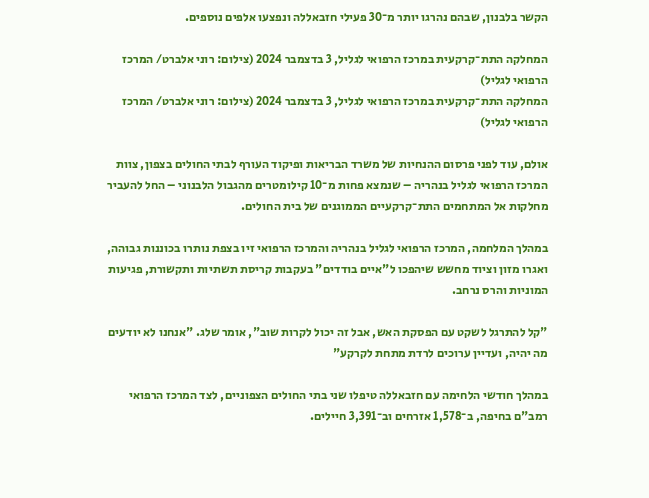הקשר בלבנון, שבהם נהרגו יותר מ־30 פעילי חזבאללה ונפצעו אלפים נוספים.

המחלקה התת־קרקעית במרכז הרפואי לגליל, 3 בדצמבר 2024 (צילום: רוני אלברט/ המרכז הרפואי לגליל)
המחלקה התת־קרקעית במרכז הרפואי לגליל, 3 בדצמבר 2024 (צילום: רוני אלברט/ המרכז הרפואי לגליל)

אולם, עוד לפני פרסום ההנחיות של משרד הבריאות ופיקוד העורף לבתי החולים בצפון, צוות המרכז הרפואי לגליל בנהריה – שנמצא פחות מ־10 קילומטרים מהגבול הלבנוני – החל להעביר מחלקות אל המתחמים התת־קרקעיים הממוגנים של בית החולים.

במהלך המלחמה, המרכז הרפואי לגליל בנהריה והמרכז הרפואי זיו בצפת נותרו בכוננות גבוהה, ואגרו מזון וציוד מחשש שיהפכו ל"איים בודדים" בעקבות קריסת תשתיות ותקשורת, פגיעות המוניות והרס נרחב.

"קל להתרגל לשקט עם הפסקת האש, אבל זה יכול לקרות שוב", אומר שלג. "אנחנו לא יודעים מה יהיה, ועדיין ערוכים לרדת מתחת לקרקע"

במהלך חודשי הלחימה עם חזבאללה טיפלו שני בתי החולים הצפוניים, לצד המרכז הרפואי רמב"ם בחיפה, ב־1,578 אזרחים וב־3,391 חיילים.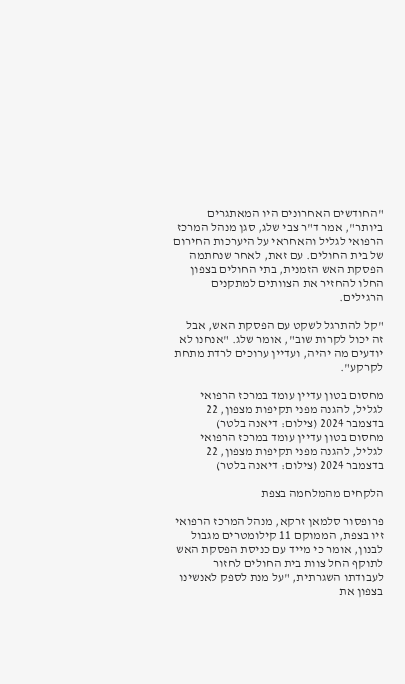"החודשים האחרונים היו המאתגרים ביותר", אמר ד"ר צבי שלג, סגן מנהל המרכז הרפואי לגליל והאחראי על היערכות החירום של בית החולים. עם זאת, לאחר שנחתמה הפסקת האש הזמנית, בתי החולים בצפון החלו להחזיר את הצוותים למתקנים הרגילים.

"קל להתרגל לשקט עם הפסקת האש, אבל זה יכול לקרות שוב", אומר שלג. "אנחנו לא יודעים מה יהיה, ועדיין ערוכים לרדת מתחת לקרקע".

מחסום בטון עדיין עומד במרכז הרפואי לגליל, להגנה מפני תקיפות מצפון, 22 בדצמבר 2024 (צילום: דיאנה בלטר)
מחסום בטון עדיין עומד במרכז הרפואי לגליל, להגנה מפני תקיפות מצפון, 22 בדצמבר 2024 (צילום: דיאנה בלטר)

הלקחים מהמלחמה בצפת

פרופסור סלמאן זרקא, מנהל המרכז הרפואי זיו בצפת, הממוקם 11 קילומטרים מגבול לבנון, אומר כי מייד עם כניסת הפסקת האש לתוקף החל צוות בית החולים לחזור לעבודתו השגרתית, "על מנת לספק לאנשינו בצפון את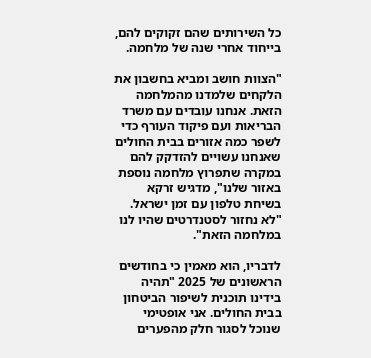כל השירותים שהם זקוקים להם, בייחוד אחרי שנה של מלחמה.

"הצוות חושב ומביא בחשבון את הלקחים שלמדנו מהמלחמה הזאת. אנחנו עובדים עם משרד הבריאות ועם פיקוד העורף כדי לשפר כמה אזורים בבית החולים שאנחנו עשויים להזדקק להם במקרה שתפרוץ מלחמה נוספת באזור שלנו", מדגיש זרקא בשיחת טלפון עם זמן ישראל. "לא נחזור לסטנדרטים שהיו לנו במלחמה הזאת".

לדבריו, הוא מאמין כי בחודשים הראשונים של 2025 "תהיה בידינו תוכנית לשיפור הביטחון בבית החולים. אני אופטימי שנוכל לסגור חלק מהפערים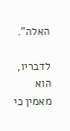האלה".

לדבריו, הוא מאמין כי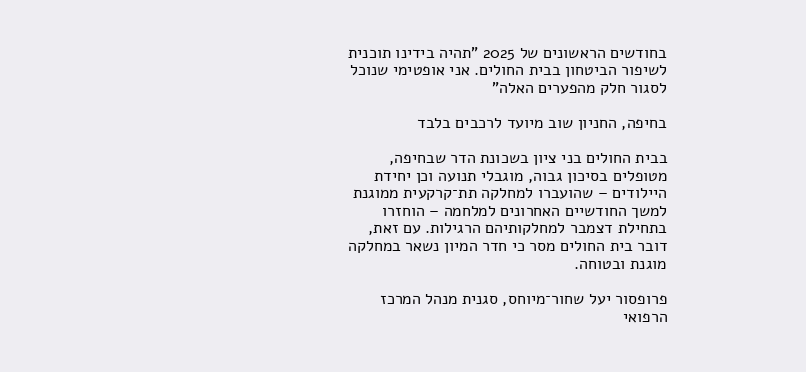בחודשים הראשונים של 2025 "תהיה בידינו תוכנית לשיפור הביטחון בבית החולים. אני אופטימי שנוכל לסגור חלק מהפערים האלה"

בחיפה, החניון שוב מיועד לרכבים בלבד

בבית החולים בני ציון בשכונת הדר שבחיפה, מטופלים בסיכון גבוה, מוגבלי תנועה וכן יחידת היילודים – שהועברו למחלקה תת־קרקעית ממוגנת למשך החודשיים האחרונים למלחמה – הוחזרו בתחילת דצמבר למחלקותיהם הרגילות. עם זאת, דובר בית החולים מסר כי חדר המיון נשאר במחלקה מוגנת ובטוחה.

פרופסור יעל שחור־מיוחס, סגנית מנהל המרכז הרפואי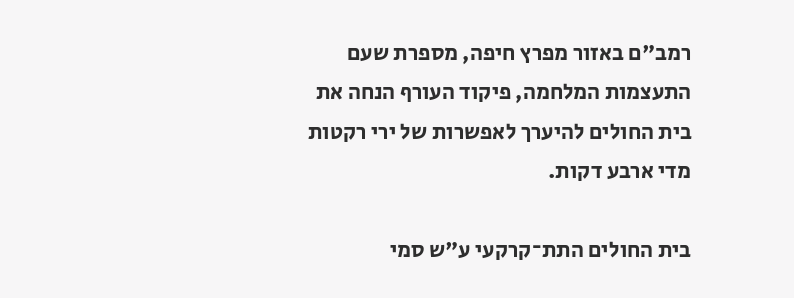רמב"ם באזור מפרץ חיפה, מספרת שעם התעצמות המלחמה, פיקוד העורף הנחה את בית החולים להיערך לאפשרות של ירי רקטות מדי ארבע דקות.

בית החולים התת־קרקעי ע"ש סמי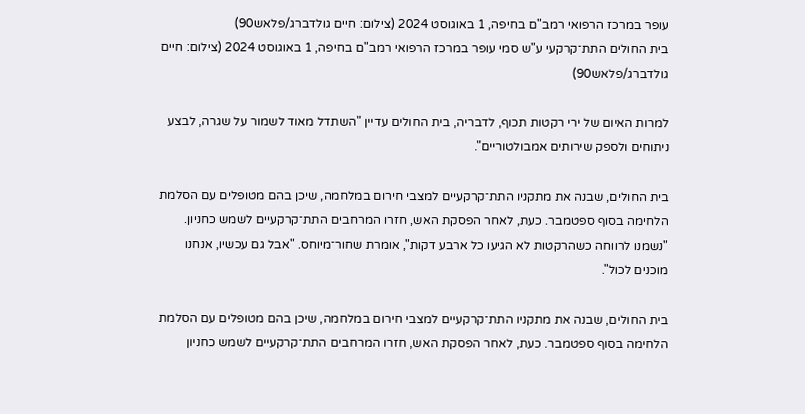עופר במרכז הרפואי רמב"ם בחיפה, 1 באוגוסט 2024 (צילום: חיים גולדברג/פלאש90)
בית החולים התת־קרקעי ע"ש סמי עופר במרכז הרפואי רמב"ם בחיפה, 1 באוגוסט 2024 (צילום: חיים גולדברג/פלאש90)

למרות האיום של ירי רקטות תכוף, לדבריה, בית החולים עדיין "השתדל מאוד לשמור על שגרה, לבצע ניתוחים ולספק שירותים אמבולטוריים".

בית החולים, שבנה את מתקניו התת־קרקעיים למצבי חירום במלחמה, שיכן בהם מטופלים עם הסלמת הלחימה בסוף ספטמבר. כעת, לאחר הפסקת האש, חזרו המרחבים התת־קרקעיים לשמש כחניון. "נשמנו לרווחה כשהרקטות לא הגיעו כל ארבע דקות", אומרת שחור־מיוחס. "אבל גם עכשיו, אנחנו מוכנים לכול".

בית החולים, שבנה את מתקניו התת־קרקעיים למצבי חירום במלחמה, שיכן בהם מטופלים עם הסלמת הלחימה בסוף ספטמבר. כעת, לאחר הפסקת האש, חזרו המרחבים התת־קרקעיים לשמש כחניון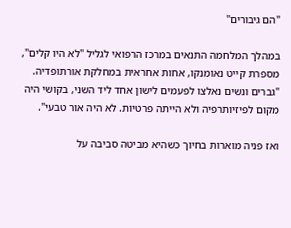"הם גיבורים"

במהלך המלחמה התנאים במרכז הרפואי לגליל "לא היו קלים", מספרת קייט נאומנקו, אחות אחראית במחלקת אורתופדיה. "גברים ונשים נאלצו לפעמים לישון אחד ליד השני, בקושי היה מקום לפיזיותרפיה ולא הייתה פרטיות. לא היה אור טבעי".

ואז פניה מוארות בחיוך כשהיא מביטה סביבה על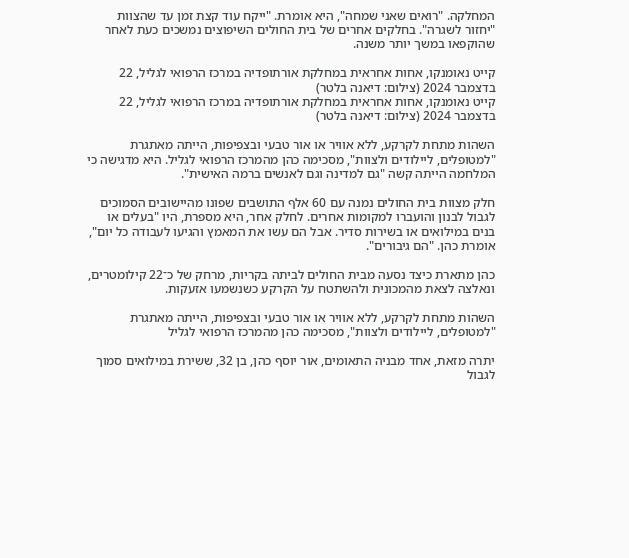המחלקה. "רואים שאני שמחה", היא אומרת. "ייקח עוד קצת זמן עד שהצוות "יחזור לשגרה". בחלקים אחרים של בית החולים השיפוצים נמשכים כעת לאחר שהוקפאו במשך יותר משנה.

קייט נאומנקו, אחות אחראית במחלקת אורתופדיה במרכז הרפואי לגליל, 22 בדצמבר 2024 (צילום: דיאנה בלטר)
קייט נאומנקו, אחות אחראית במחלקת אורתופדיה במרכז הרפואי לגליל, 22 בדצמבר 2024 (צילום: דיאנה בלטר)

השהות מתחת לקרקע, ללא אוויר או אור טבעי ובצפיפות, הייתה מאתגרת "למטופלים, ליילודים ולצוות", מסכימה כהן מהמרכז הרפואי לגליל. היא מדגישה כי המלחמה הייתה קשה "גם למדינה וגם לאנשים ברמה האישית".

חלק מצוות בית החולים נמנה עם 60 אלף התושבים שפונו מהיישובים הסמוכים לגבול לבנון והועברו למקומות אחרים. לחלק אחר, היא מספרת, היו "בעלים או בנים במילואים או בשירות סדיר. אבל הם עשו את המאמץ והגיעו לעבודה כל יום", אומרת כהן. "הם גיבורים".

כהן מתארת כיצד נסעה מבית החולים לביתה בקריות, מרחק של כ־22 קילומטרים, ונאלצה לצאת מהמכונית ולהשתטח על הקרקע כשנשמעו אזעקות.

השהות מתחת לקרקע, ללא אוויר או אור טבעי ובצפיפות, הייתה מאתגרת "למטופלים, ליילודים ולצוות", מסכימה כהן מהמרכז הרפואי לגליל

יתרה מזאת, אחד מבניה התאומים, אור יוסף כהן, בן 32, ששירת במילואים סמוך לגבול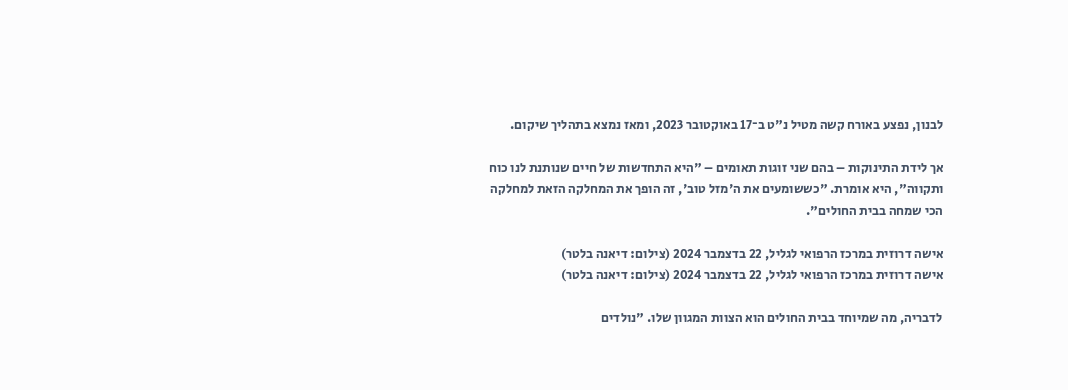לבנון, נפצע באורח קשה מטיל נ"ט ב־17 באוקטובר 2023, ומאז נמצא בתהליך שיקום.

אך לידת התינוקות – בהם שני זוגות תאומים – "היא התחדשות של חיים שנותנת לנו כוח ותקווה", היא אומרת. "כששומעים את ה'מזל טוב', זה הופך את המחלקה הזאת למחלקה הכי שמחה בבית החולים".

אישה דרוזית במרכז הרפואי לגליל, 22 בדצמבר 2024 (צילום: דיאנה בלטר)
אישה דרוזית במרכז הרפואי לגליל, 22 בדצמבר 2024 (צילום: דיאנה בלטר)

לדבריה, מה שמיוחד בבית החולים הוא הצוות המגוון שלו. "נולדים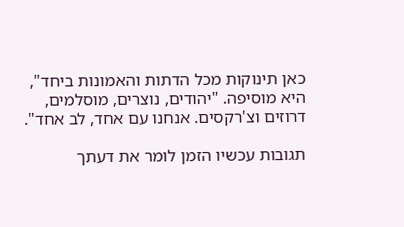כאן תינוקות מכל הדתות והאמונות ביחד", היא מוסיפה. "יהודים, נוצרים, מוסלמים, דרוזים וצ'רקסים. אנחנו עם אחד, לב אחד".

תגובות עכשיו הזמן לומר את דעתך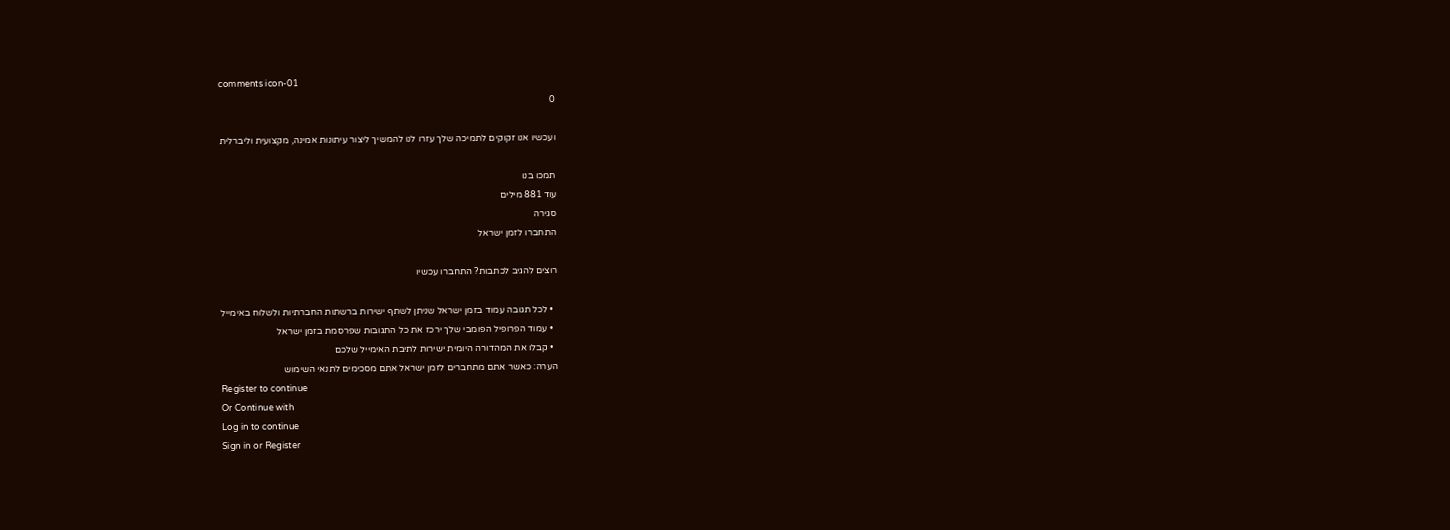comments icon-01
0

ועכשיו אנו זקוקים לתמיכה שלך עזרו לנו להמשיך ליצור עיתונות אמינה, מקצועית וליברלית

תמכו בנו
עוד 881 מילים
סגירה
התחברו לזמן ישראל

רוצים להגיב לכתבות? התחברו עכשיו

  • לכל תגובה עמוד בזמן ישראל שניתן לשתף ישירות ברשתות החברתיות ולשלוח באימייל
  • עמוד הפרופיל הפומבי שלך ירכז את כל התגובות שפרסמת בזמן ישראל
  • קבלו את המהדורה היומית ישירות לתיבת האימייל שלכם
הערה: כאשר אתם מתחברים לזמן ישראל אתם מסכימים לתנאי השימוש
Register to continue
Or Continue with
Log in to continue
Sign in or Register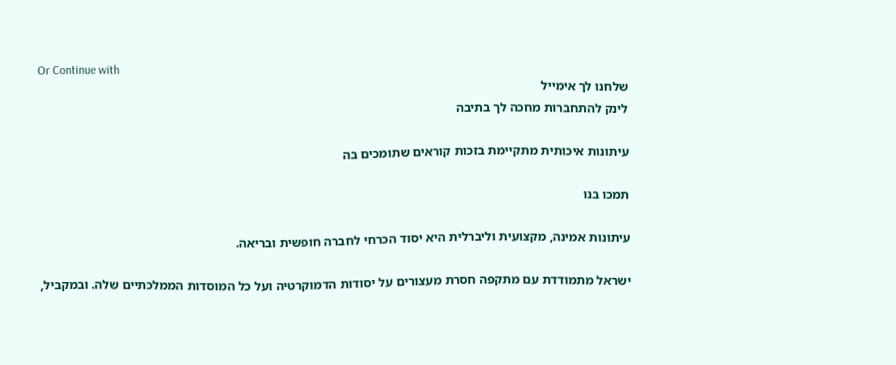Or Continue with
שלחנו לך אימייל
לינק להתחברות מחכה לך בתיבה

עיתונות איכותית מתקיימת בזכות קוראים שתומכים בה

תמכו בנו

עיתונות אמינה, מקצועית וליברלית היא יסוד הכרחי לחברה חופשית ובריאה.

ישראל מתמודדת עם מתקפה חסרת מעצורים על יסודות הדמוקרטיה ועל כל המוסדות הממלכתיים שלה. ובמקביל,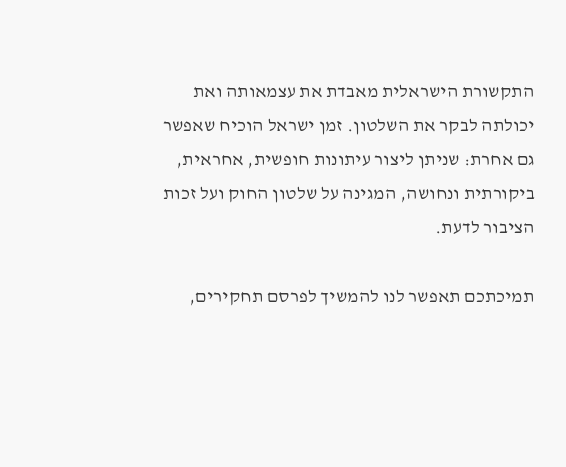התקשורת הישראלית מאבדת את עצמאותה ואת יכולתה לבקר את השלטון. זמן ישראל הוכיח שאפשר גם אחרת: שניתן ליצור עיתונות חופשית, אחראית, ביקורתית ונחושה, המגינה על שלטון החוק ועל זכות הציבור לדעת.

תמיכתכם תאפשר לנו להמשיך לפרסם תחקירים,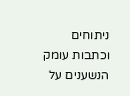ניתוחים וכתבות עומק הנשענים על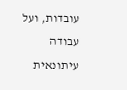עובדות, ועל עבודה עיתונאית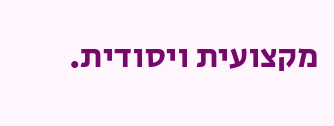מקצועית ויסודית.